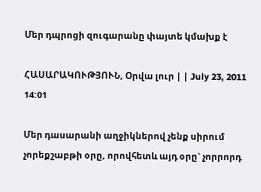Մեր դպրոցի զուգարանը փայտե կմախք է

ՀԱՍԱՐԱԿՈՒԹՅՈՒՆ, Օրվա լուր | | July 23, 2011 14:01

Մեր դասարանի աղջիկներով չենք սիրում չորեքշաբթի օրը, որովհետև այդ օրը` չորրորդ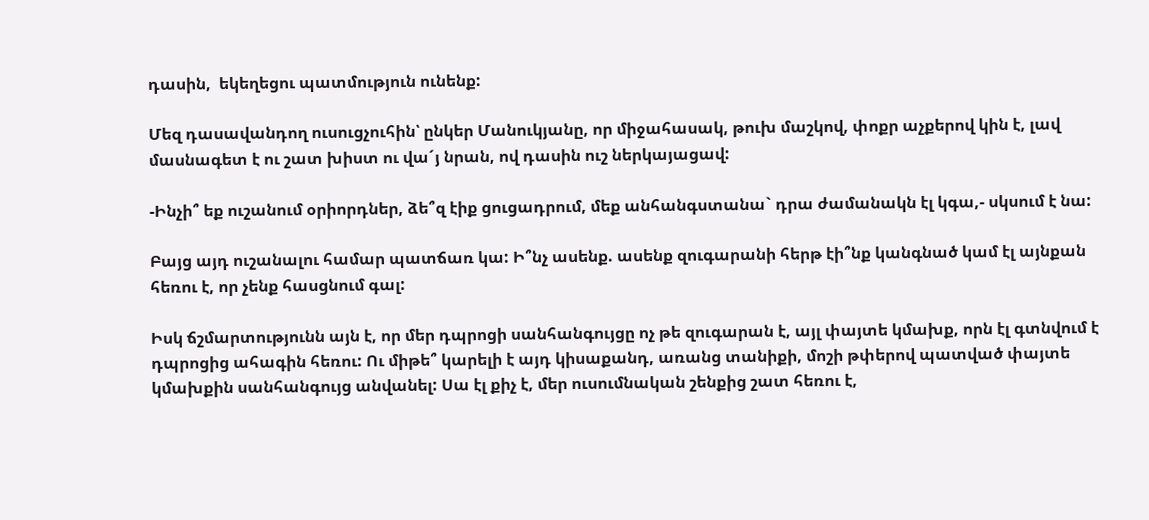դասին,  եկեղեցու պատմություն ունենք:

Մեզ դասավանդող ուսուցչուհին՝ ընկեր Մանուկյանը, որ միջահասակ, թուխ մաշկով, փոքր աչքերով կին է, լավ մասնագետ է ու շատ խիստ ու վա´յ նրան, ով դասին ուշ ներկայացավ:

-Ինչի՞ եք ուշանում օրիորդներ, ձե՞զ էիք ցուցադրում, մեք անհանգստանա` դրա ժամանակն էլ կգա,- սկսում է նա:

Բայց այդ ուշանալու համար պատճառ կա: Ի՞նչ ասենք. ասենք զուգարանի հերթ էի՞նք կանգնած կամ էլ այնքան հեռու է, որ չենք հասցնում գալ:

Իսկ ճշմարտությունն այն է, որ մեր դպրոցի սանհանգույցը ոչ թե զուգարան է, այլ փայտե կմախք, որն էլ գտնվում է դպրոցից ահագին հեռու: Ու միթե՞ կարելի է այդ կիսաքանդ, առանց տանիքի, մոշի թփերով պատված փայտե կմախքին սանհանգույց անվանել: Սա էլ քիչ է, մեր ուսումնական շենքից շատ հեռու է,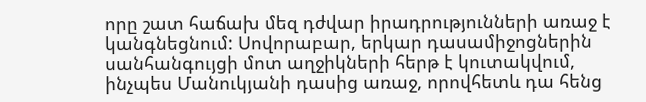որը շատ հաճախ մեզ դժվար իրադրությունների առաջ է կանգնեցնում: Սովորաբար, երկար դասամիջոցներին սանհանգույցի մոտ աղջիկների հերթ է կուտակվում, ինչպես Մանուկյանի դասից առաջ, որովհետև դա հենց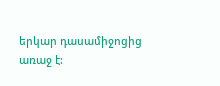երկար դասամիջոցից առաջ է: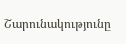Շարունակությունը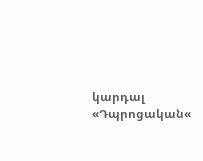կարդալ «Դպրոցական«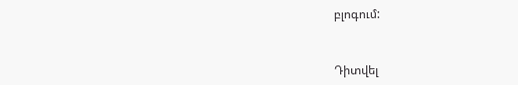բլոգում:



Դիտվել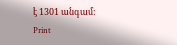է 1301 անգամ:
Print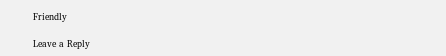Friendly

Leave a Reply